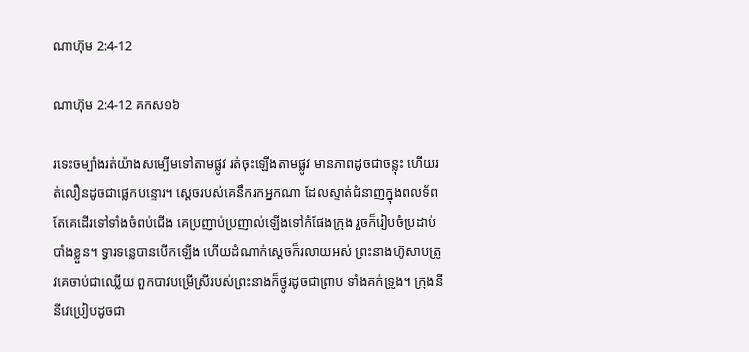ណាហ៊ុម 2:4-12

ណាហ៊ុម 2:4-12 គកស១៦

រទេះចម្បាំងរត់យ៉ាងសម្បើមទៅតាមផ្លូវ រត់ចុះឡើងតាមផ្លូវ មានភាពដូចជាចន្លុះ ហើយរត់លឿនដូចជាផ្លេក‌បន្ទោរ។ ស្តេចរបស់គេនឹករកអ្នកណា ដែលស្ទាត់ជំនាញក្នុងពល‌ទ័ព តែគេដើរទៅទាំងចំពប់ជើង គេប្រញាប់‌ប្រញាល់ឡើងទៅកំផែងក្រុង រួចក៏រៀបចំប្រដាប់បាំងខ្លួន។ ទ្វារទន្លេបានបើកឡើង ហើយដំណាក់ស្តេចក៏រលាយអស់ ព្រះ‌នាងហ៊ូសាបត្រូវគេចាប់ជាឈ្លើយ ពួកបាវបម្រើស្រីរបស់ព្រះ‌នាងក៏ថ្ងូរដូចជាព្រាប ទាំងគក់ទ្រូង។ ក្រុងនីនីវេប្រៀបដូចជា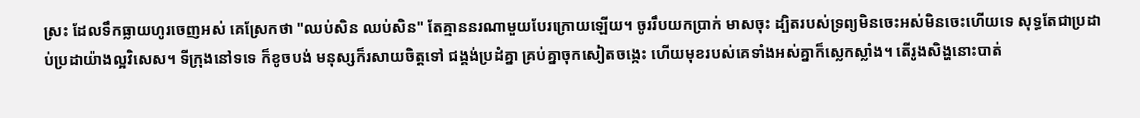ស្រះ ដែលទឹកធ្លាយហូរចេញអស់ គេស្រែកថា "ឈប់សិន ឈប់សិន" តែគ្មាននរណាមួយបែរក្រោយឡើយ។ ចូររឹបយកប្រាក់ មាសចុះ ដ្បិតរបស់ទ្រព្យមិនចេះអស់មិនចេះហើយទេ សុទ្ធតែជាប្រដាប់‌ប្រដាយ៉ាងល្អវិសេស។ ទីក្រុងនៅទទេ ក៏‌ខូច‌បង់ មនុស្សក៏រសាយចិត្តទៅ ជង្គង់ប្រដំគ្នា គ្រប់គ្នាចុកសៀតចង្កេះ ហើយមុខរបស់គេទាំងអស់គ្នាក៏ស្លេក‌ស្លាំង។ តើរូងសិង្ហនោះបាត់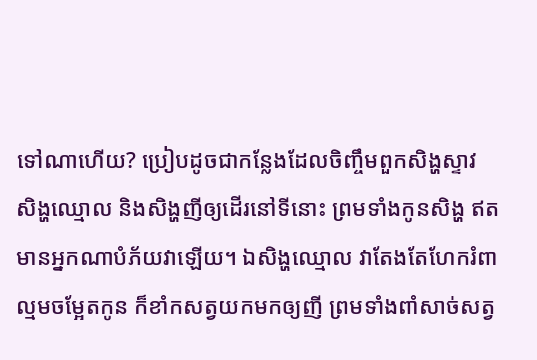ទៅណាហើយ? ប្រៀបដូចជាកន្លែងដែលចិញ្ចឹមពួកសិង្ហស្ទាវ សិង្ហឈ្មោល និងសិង្ហញីឲ្យដើរនៅទីនោះ ព្រមទាំងកូនសិង្ហ ឥតមានអ្នកណាបំភ័យវាឡើយ។ ឯសិង្ហឈ្មោល វាតែង‌តែហែករំពាល្មមចម្អែតកូន ក៏ខាំកសត្វយកមកឲ្យញី ព្រមទាំងពាំសាច់សត្វ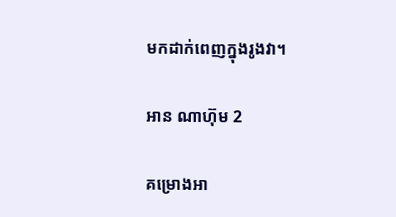មកដាក់ពេញក្នុងរូងវា។

អាន ណាហ៊ុម 2

គម្រោងអា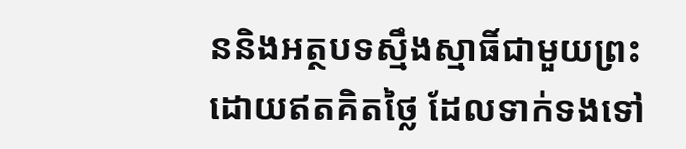ននិងអត្ថបទស្មឹងស្មាធិ៍ជាមួយព្រះ ដោយឥតគិតថ្លៃ ដែលទាក់ទងទៅ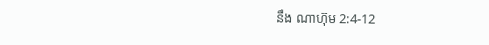នឹង ណាហ៊ុម 2:4-12